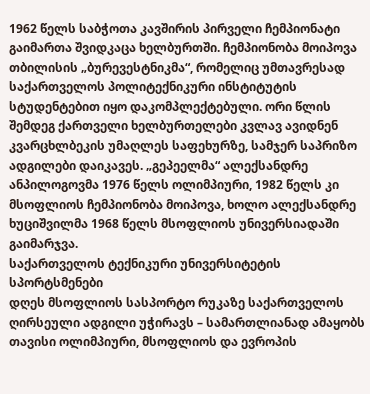1962 წელს საბჭოთა კავშირის პირველი ჩემპიონატი გაიმართა შვიდკაცა ხელბურთში. ჩემპიონობა მოიპოვა თბილისის „ბურევესტნიკმა“, რომელიც უმთავრესად საქართველოს პოლიტექნიკური ინსტიტუტის სტუდენტებით იყო დაკომპლექტებული. ორი წლის შემდეგ ქართველი ხელბურთელები კვლავ ავიდნენ კვარცხლბეკის უმაღლეს საფეხურზე, სამჯერ საპრიზო ადგილები დაიკავეს. „გეპეელმა“ ალექსანდრე ანპილოგოვმა 1976 წელს ოლიმპიური, 1982 წელს კი მსოფლიოს ჩემპიონობა მოიპოვა, ხოლო ალექსანდრე ხუციშვილმა 1968 წელს მსოფლიოს უნივერსიადაში გაიმარჯვა.
საქართველოს ტექნიკური უნივერსიტეტის სპორტსმენები
დღეს მსოფლიოს სასპორტო რუკაზე საქართველოს ღირსეული ადგილი უჭირავს – სამართლიანად ამაყობს თავისი ოლიმპიური, მსოფლიოს და ევროპის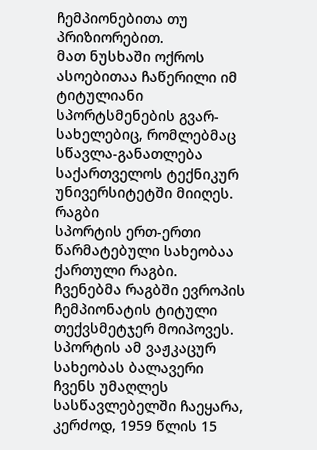ჩემპიონებითა თუ პრიზიორებით.
მათ ნუსხაში ოქროს ასოებითაა ჩაწერილი იმ ტიტულიანი სპორტსმენების გვარ-სახელებიც, რომლებმაც სწავლა-განათლება საქართველოს ტექნიკურ უნივერსიტეტში მიიღეს.
რაგბი
სპორტის ერთ-ერთი წარმატებული სახეობაა ქართული რაგბი. ჩვენებმა რაგბში ევროპის ჩემპიონატის ტიტული თექვსმეტჯერ მოიპოვეს. სპორტის ამ ვაჟკაცურ სახეობას ბალავერი ჩვენს უმაღლეს სასწავლებელში ჩაეყარა, კერძოდ, 1959 წლის 15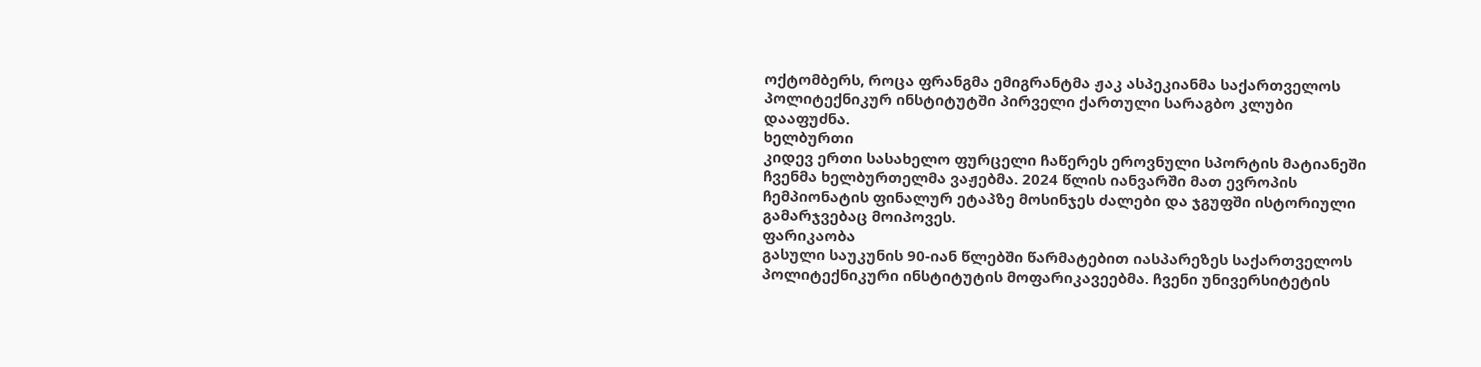ოქტომბერს, როცა ფრანგმა ემიგრანტმა ჟაკ ასპეკიანმა საქართველოს პოლიტექნიკურ ინსტიტუტში პირველი ქართული სარაგბო კლუბი დააფუძნა.
ხელბურთი
კიდევ ერთი სასახელო ფურცელი ჩაწერეს ეროვნული სპორტის მატიანეში ჩვენმა ხელბურთელმა ვაჟებმა. 2024 წლის იანვარში მათ ევროპის ჩემპიონატის ფინალურ ეტაპზე მოსინჯეს ძალები და ჯგუფში ისტორიული გამარჯვებაც მოიპოვეს.
ფარიკაობა
გასული საუკუნის 90-იან წლებში წარმატებით იასპარეზეს საქართველოს პოლიტექნიკური ინსტიტუტის მოფარიკავეებმა. ჩვენი უნივერსიტეტის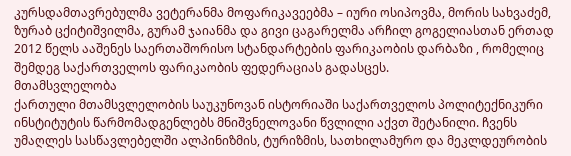კურსდამთავრებულმა ვეტერანმა მოფარიკავეებმა – იური ოსიპოვმა, მორის სახვაძემ, ზურაბ ცქიტიშვილმა, გურამ ჯაიანმა და გივი ცაგარელმა არჩილ გოგელიასთან ერთად 2012 წელს ააშენეს საერთაშორისო სტანდარტების ფარიკაობის დარბაზი , რომელიც შემდეგ საქართველოს ფარიკაობის ფედერაციას გადასცეს.
მთამსვლელობა
ქართული მთამსვლელობის საუკუნოვან ისტორიაში საქართველოს პოლიტექნიკური ინსტიტუტის წარმომადგენლებს მნიშვნელოვანი წვლილი აქვთ შეტანილი. ჩვენს უმაღლეს სასწავლებელში ალპინიზმის, ტურიზმის, სათხილამურო და მეკლდეურობის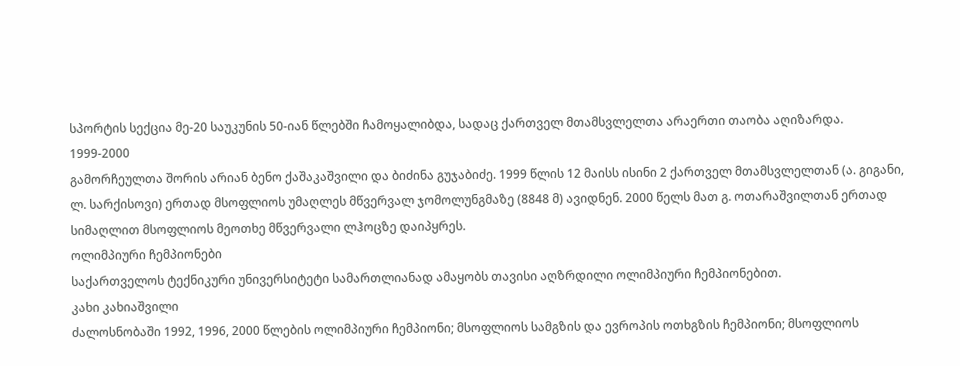სპორტის სექცია მე-20 საუკუნის 50-იან წლებში ჩამოყალიბდა, სადაც ქართველ მთამსვლელთა არაერთი თაობა აღიზარდა.
1999-2000
გამორჩეულთა შორის არიან ბენო ქაშაკაშვილი და ბიძინა გუჯაბიძე. 1999 წლის 12 მაისს ისინი 2 ქართველ მთამსვლელთან (ა. გიგანი, ლ. სარქისოვი) ერთად მსოფლიოს უმაღლეს მწვერვალ ჯომოლუნგმაზე (8848 მ) ავიდნენ. 2000 წელს მათ გ. ოთარაშვილთან ერთად სიმაღლით მსოფლიოს მეოთხე მწვერვალი ლჰოცზე დაიპყრეს.
ოლიმპიური ჩემპიონები
საქართველოს ტექნიკური უნივერსიტეტი სამართლიანად ამაყობს თავისი აღზრდილი ოლიმპიური ჩემპიონებით.
კახი კახიაშვილი
ძალოსნობაში 1992, 1996, 2000 წლების ოლიმპიური ჩემპიონი; მსოფლიოს სამგზის და ევროპის ოთხგზის ჩემპიონი; მსოფლიოს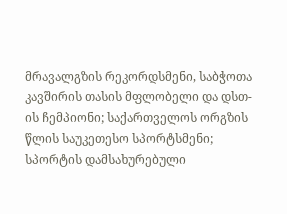მრავალგზის რეკორდსმენი, საბჭოთა კავშირის თასის მფლობელი და დსთ-ის ჩემპიონი; საქართველოს ორგზის წლის საუკეთესო სპორტსმენი; სპორტის დამსახურებული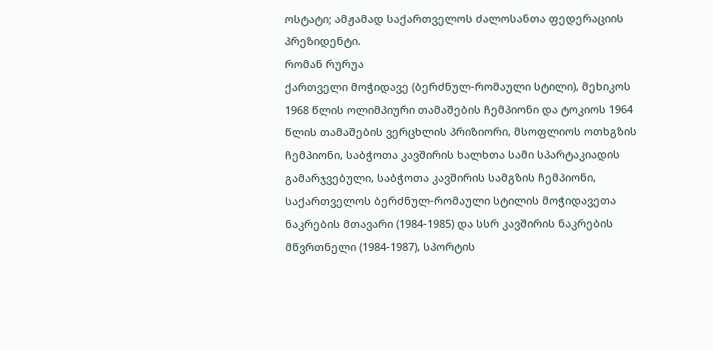ოსტატი; ამჟამად საქართველოს ძალოსანთა ფედერაციის პრეზიდენტი.
რომან რურუა
ქართველი მოჭიდავე (ბერძნულ-რომაული სტილი), მეხიკოს 1968 წლის ოლიმპიური თამაშების ჩემპიონი და ტოკიოს 1964 წლის თამაშების ვერცხლის პრიზიორი, მსოფლიოს ოთხგზის ჩემპიონი, საბჭოთა კავშირის ხალხთა სამი სპარტაკიადის გამარჯვებული, საბჭოთა კავშირის სამგზის ჩემპიონი, საქართველოს ბერძნულ-რომაული სტილის მოჭიდავეთა ნაკრების მთავარი (1984-1985) და სსრ კავშირის ნაკრების მწვრთნელი (1984-1987), სპორტის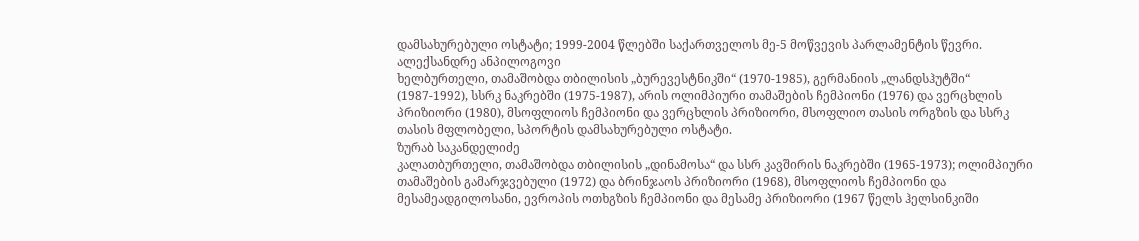დამსახურებული ოსტატი; 1999-2004 წლებში საქართველოს მე-5 მოწვევის პარლამენტის წევრი.
ალექსანდრე ანპილოგოვი
ხელბურთელი, თამაშობდა თბილისის „ბურევესტნიკში“ (1970-1985), გერმანიის „ლანდსჰუტში“ (1987-1992), სსრკ ნაკრებში (1975-1987), არის ოლიმპიური თამაშების ჩემპიონი (1976) და ვერცხლის პრიზიორი (1980), მსოფლიოს ჩემპიონი და ვერცხლის პრიზიორი, მსოფლიო თასის ორგზის და სსრკ თასის მფლობელი, სპორტის დამსახურებული ოსტატი.
ზურაბ საკანდელიძე
კალათბურთელი, თამაშობდა თბილისის „დინამოსა“ და სსრ კავშირის ნაკრებში (1965-1973); ოლიმპიური თამაშების გამარჯვებული (1972) და ბრინჯაოს პრიზიორი (1968), მსოფლიოს ჩემპიონი და მესამეადგილოსანი, ევროპის ოთხგზის ჩემპიონი და მესამე პრიზიორი (1967 წელს ჰელსინკიში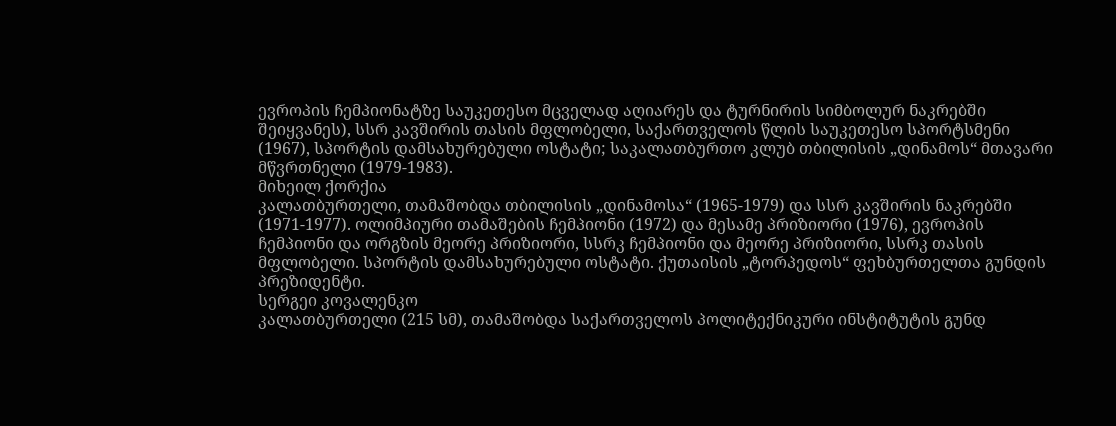ევროპის ჩემპიონატზე საუკეთესო მცველად აღიარეს და ტურნირის სიმბოლურ ნაკრებში შეიყვანეს), სსრ კავშირის თასის მფლობელი, საქართველოს წლის საუკეთესო სპორტსმენი (1967), სპორტის დამსახურებული ოსტატი; საკალათბურთო კლუბ თბილისის „დინამოს“ მთავარი მწვრთნელი (1979-1983).
მიხეილ ქორქია
კალათბურთელი, თამაშობდა თბილისის „დინამოსა“ (1965-1979) და სსრ კავშირის ნაკრებში (1971-1977). ოლიმპიური თამაშების ჩემპიონი (1972) და მესამე პრიზიორი (1976), ევროპის ჩემპიონი და ორგზის მეორე პრიზიორი, სსრკ ჩემპიონი და მეორე პრიზიორი, სსრკ თასის მფლობელი. სპორტის დამსახურებული ოსტატი. ქუთაისის „ტორპედოს“ ფეხბურთელთა გუნდის პრეზიდენტი.
სერგეი კოვალენკო
კალათბურთელი (215 სმ), თამაშობდა საქართველოს პოლიტექნიკური ინსტიტუტის გუნდ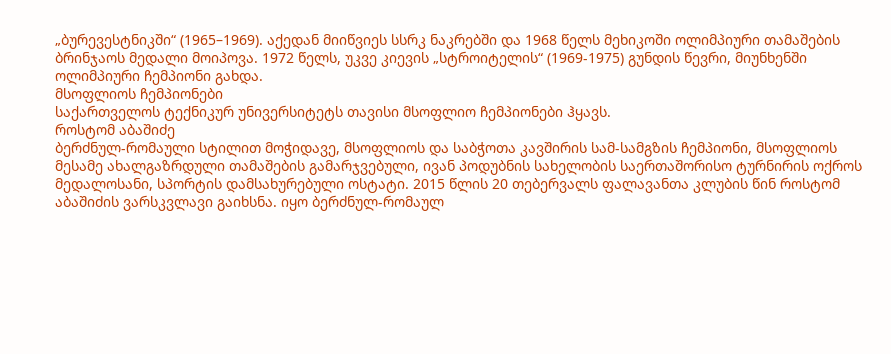„ბურევესტნიკში“ (1965–1969). აქედან მიიწვიეს სსრკ ნაკრებში და 1968 წელს მეხიკოში ოლიმპიური თამაშების ბრინჯაოს მედალი მოიპოვა. 1972 წელს, უკვე კიევის „სტროიტელის“ (1969-1975) გუნდის წევრი, მიუნხენში ოლიმპიური ჩემპიონი გახდა.
მსოფლიოს ჩემპიონები
საქართველოს ტექნიკურ უნივერსიტეტს თავისი მსოფლიო ჩემპიონები ჰყავს.
როსტომ აბაშიძე
ბერძნულ-რომაული სტილით მოჭიდავე, მსოფლიოს და საბჭოთა კავშირის სამ-სამგზის ჩემპიონი, მსოფლიოს მესამე ახალგაზრდული თამაშების გამარჯვებული, ივან პოდუბნის სახელობის საერთაშორისო ტურნირის ოქროს მედალოსანი, სპორტის დამსახურებული ოსტატი. 2015 წლის 20 თებერვალს ფალავანთა კლუბის წინ როსტომ აბაშიძის ვარსკვლავი გაიხსნა. იყო ბერძნულ-რომაულ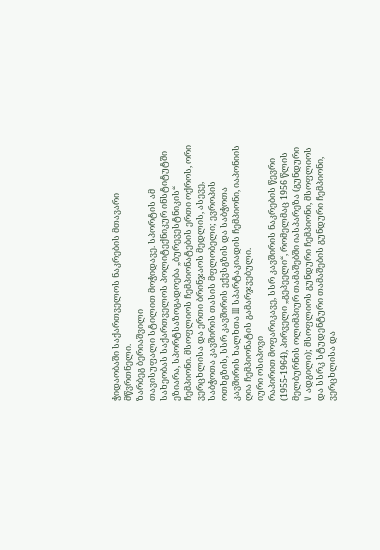ჭიდაობაში საქართველოს ნაკრების მთავარი მწვრთნელი.
ზარბეგ ბერიაშვილი
თავისუფალი სტილით მოჭიდავე. სპორტის ამ სახეობას საქართველოს პოლიტექნიკურ ინსტიტუტში ეზიარა, სპორტსაზოგადოება „ბურევესტნიკის“ ჩემპიონი. მსოფლიოს ჩემპიონატების ერთი ოქროს, ორი ვერცხლისა და ერთი ბრინჯაოს მედლის, ასევე, საბჭოთა კავშირის თასის მფლობელი; ევროპის ოთხგზის, სსრ კავშირის ექვსგზის და საბჭოთა კავშირის ხალხთა III სპარტაკიადის ჩემპიონი, იაპონიის ღია ჩემპიონატის გამარჯვებული.
იური ოსიპოვი
რაპირით მოფარიკავე, სსრ კავშირის ნაკრების წევრი (1955-1964), პირველი „გეპეელი“, რომელმაც 1956 წლის მელბურნის ოლიმპიურ თამაშებში იასპარეზა (გუნდური V ადგილი); მსოფლიოს გუნდური ჩემპიონი, მსოფლიოს და სსრკ სტუდენტური თამაშების გუნდური ჩემპიონი, ვერცხლისა და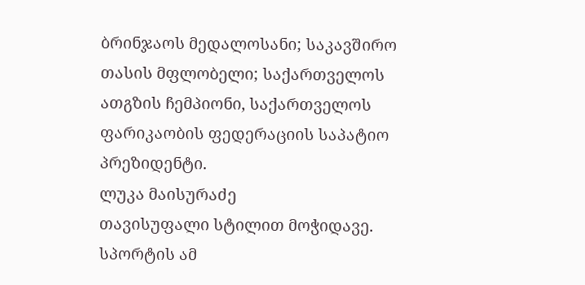ბრინჯაოს მედალოსანი; საკავშირო თასის მფლობელი; საქართველოს ათგზის ჩემპიონი, საქართველოს ფარიკაობის ფედერაციის საპატიო პრეზიდენტი.
ლუკა მაისურაძე
თავისუფალი სტილით მოჭიდავე. სპორტის ამ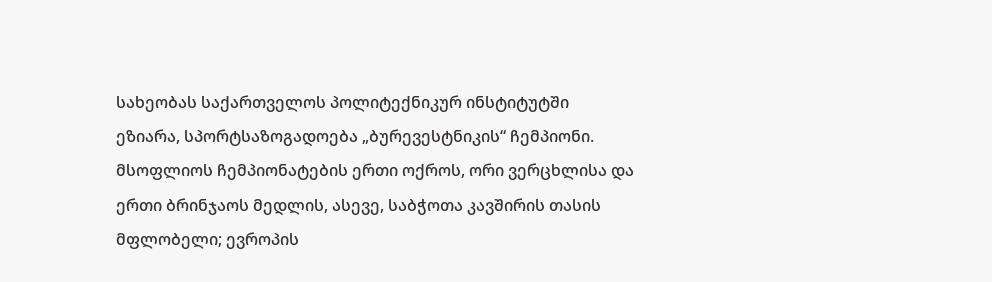სახეობას საქართველოს პოლიტექნიკურ ინსტიტუტში ეზიარა, სპორტსაზოგადოება „ბურევესტნიკის“ ჩემპიონი. მსოფლიოს ჩემპიონატების ერთი ოქროს, ორი ვერცხლისა და ერთი ბრინჯაოს მედლის, ასევე, საბჭოთა კავშირის თასის მფლობელი; ევროპის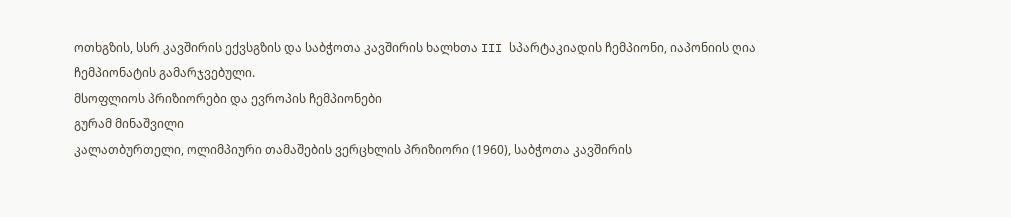ოთხგზის, სსრ კავშირის ექვსგზის და საბჭოთა კავშირის ხალხთა III სპარტაკიადის ჩემპიონი, იაპონიის ღია ჩემპიონატის გამარჯვებული.
მსოფლიოს პრიზიორები და ევროპის ჩემპიონები
გურამ მინაშვილი
კალათბურთელი, ოლიმპიური თამაშების ვერცხლის პრიზიორი (1960), საბჭოთა კავშირის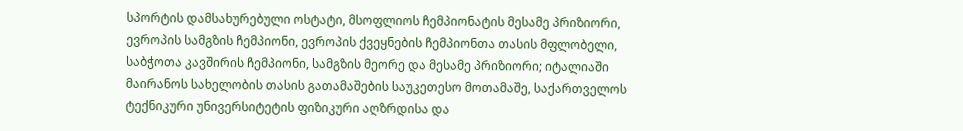სპორტის დამსახურებული ოსტატი, მსოფლიოს ჩემპიონატის მესამე პრიზიორი, ევროპის სამგზის ჩემპიონი, ევროპის ქვეყნების ჩემპიონთა თასის მფლობელი, საბჭოთა კავშირის ჩემპიონი, სამგზის მეორე და მესამე პრიზიორი; იტალიაში მაირანოს სახელობის თასის გათამაშების საუკეთესო მოთამაშე, საქართველოს ტექნიკური უნივერსიტეტის ფიზიკური აღზრდისა და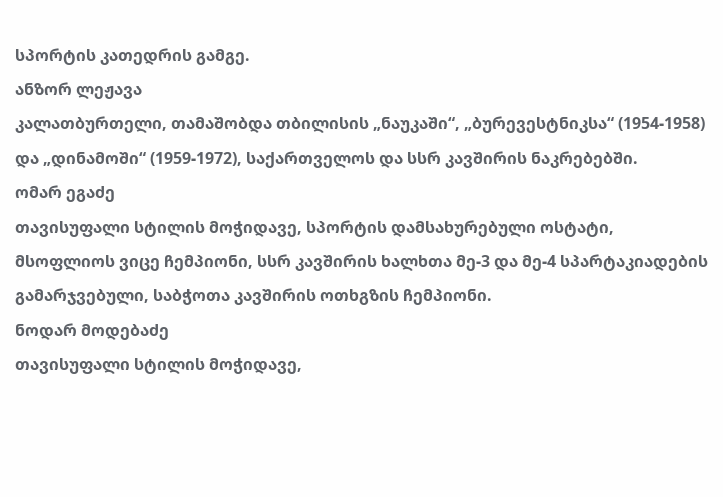სპორტის კათედრის გამგე.
ანზორ ლეჟავა
კალათბურთელი, თამაშობდა თბილისის „ნაუკაში“, „ბურევესტნიკსა“ (1954-1958) და „დინამოში“ (1959-1972), საქართველოს და სსრ კავშირის ნაკრებებში.
ომარ ეგაძე
თავისუფალი სტილის მოჭიდავე, სპორტის დამსახურებული ოსტატი, მსოფლიოს ვიცე ჩემპიონი, სსრ კავშირის ხალხთა მე-3 და მე-4 სპარტაკიადების გამარჯვებული, საბჭოთა კავშირის ოთხგზის ჩემპიონი.
ნოდარ მოდებაძე
თავისუფალი სტილის მოჭიდავე,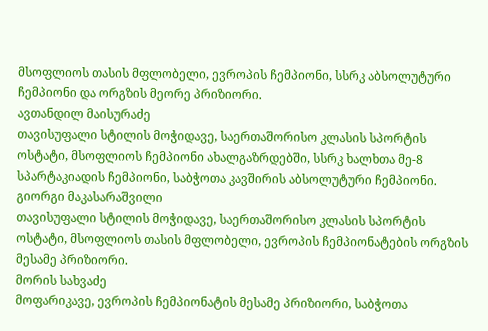მსოფლიოს თასის მფლობელი, ევროპის ჩემპიონი, სსრკ აბსოლუტური ჩემპიონი და ორგზის მეორე პრიზიორი.
ავთანდილ მაისურაძე
თავისუფალი სტილის მოჭიდავე, საერთაშორისო კლასის სპორტის ოსტატი, მსოფლიოს ჩემპიონი ახალგაზრდებში, სსრკ ხალხთა მე-8 სპარტაკიადის ჩემპიონი, საბჭოთა კავშირის აბსოლუტური ჩემპიონი.
გიორგი მაკასარაშვილი
თავისუფალი სტილის მოჭიდავე, საერთაშორისო კლასის სპორტის ოსტატი, მსოფლიოს თასის მფლობელი, ევროპის ჩემპიონატების ორგზის მესამე პრიზიორი.
მორის სახვაძე
მოფარიკავე, ევროპის ჩემპიონატის მესამე პრიზიორი, საბჭოთა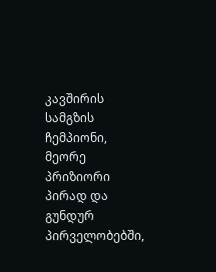კავშირის სამგზის ჩემპიონი, მეორე პრიზიორი პირად და გუნდურ პირველობებში,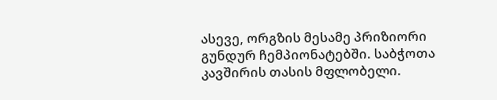ასევე, ორგზის მესამე პრიზიორი გუნდურ ჩემპიონატებში. საბჭოთა კავშირის თასის მფლობელი.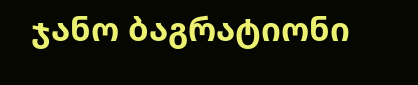ჯანო ბაგრატიონი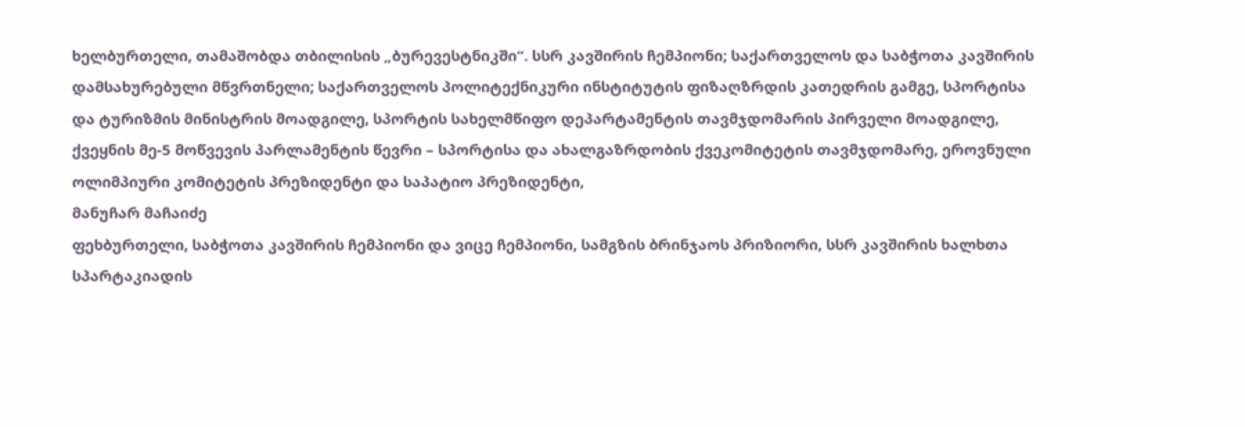ხელბურთელი, თამაშობდა თბილისის „ბურევესტნიკში“. სსრ კავშირის ჩემპიონი; საქართველოს და საბჭოთა კავშირის დამსახურებული მწვრთნელი; საქართველოს პოლიტექნიკური ინსტიტუტის ფიზაღზრდის კათედრის გამგე, სპორტისა და ტურიზმის მინისტრის მოადგილე, სპორტის სახელმწიფო დეპარტამენტის თავმჯდომარის პირველი მოადგილე, ქვეყნის მე-5 მოწვევის პარლამენტის წევრი – სპორტისა და ახალგაზრდობის ქვეკომიტეტის თავმჯდომარე, ეროვნული ოლიმპიური კომიტეტის პრეზიდენტი და საპატიო პრეზიდენტი,
მანუჩარ მაჩაიძე
ფეხბურთელი, საბჭოთა კავშირის ჩემპიონი და ვიცე ჩემპიონი, სამგზის ბრინჯაოს პრიზიორი, სსრ კავშირის ხალხთა სპარტაკიადის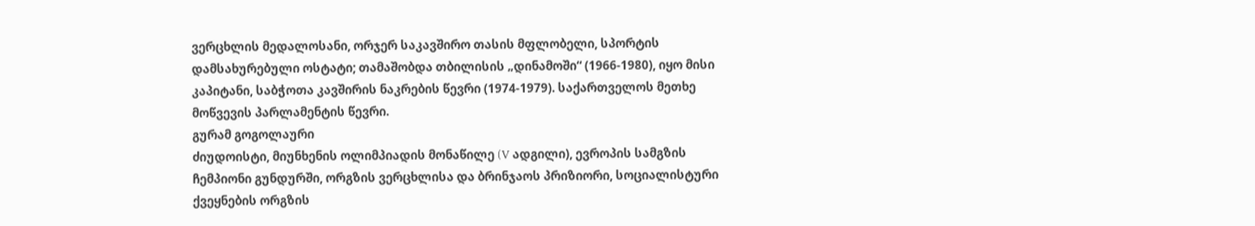ვერცხლის მედალოსანი, ორჯერ საკავშირო თასის მფლობელი, სპორტის დამსახურებული ოსტატი; თამაშობდა თბილისის „დინამოში“ (1966-1980), იყო მისი კაპიტანი, საბჭოთა კავშირის ნაკრების წევრი (1974-1979). საქართველოს მეთხე მოწვევის პარლამენტის წევრი.
გურამ გოგოლაური
ძიუდოისტი, მიუნხენის ოლიმპიადის მონაწილე (V ადგილი), ევროპის სამგზის ჩემპიონი გუნდურში, ორგზის ვერცხლისა და ბრინჯაოს პრიზიორი, სოციალისტური ქვეყნების ორგზის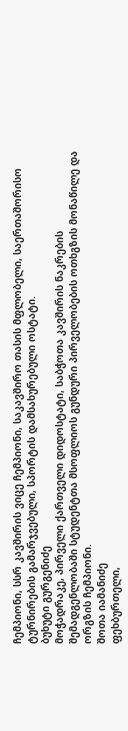ჩემპიონი, სსრ კავშირის ვიცე ჩემპიონი, საკავშირო თასის მფლობელი, საერთაშორისო ტურნირების გამარჯვებული, სპორტის დამსახურებული ოსტატი.
ბუხუტი გურგენიძე
მოჭადრაკე, პირველი ქართველი დიდოსტატი, საბჭოთა კავშირის ნაკრების შემადგენლობაში სტუდენტთა მსოფლიოს გუნდური პირველობების ოთხგზის მონაწილე და ორგზის ჩემპიონი.
შოთა იამანიძე
ფეხბურთელი,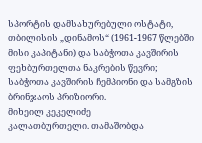სპორტის დამსახურებული ოსტატი, თბილისის „დინამოს“ (1961-1967 წლებში მისი კაპიტანი) და საბჭოთა კავშირის ფეხბურთელთა ნაკრების წევრი; საბჭოთა კავშირის ჩემპიონი და სამგზის ბრინჯაოს პრიზიორი.
მიხეილ კეკელიძე
კალათბურთელი. თამაშობდა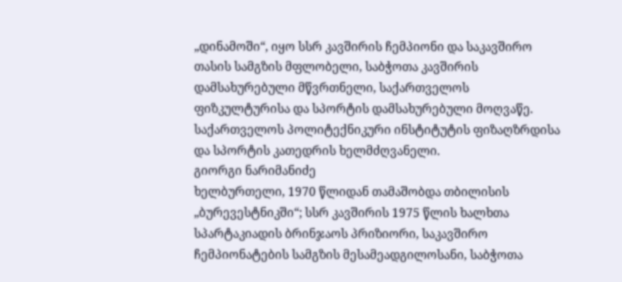„დინამოში“, იყო სსრ კავშირის ჩემპიონი და საკავშირო თასის სამგზის მფლობელი, საბჭოთა კავშირის დამსახურებული მწვრთნელი, საქართველოს ფიზკულტურისა და სპორტის დამსახურებული მოღვაწე. საქართველოს პოლიტექნიკური ინსტიტუტის ფიზაღზრდისა და სპორტის კათედრის ხელმძღვანელი.
გიორგი ნარიმანიძე
ხელბურთელი, 1970 წლიდან თამაშობდა თბილისის „ბურევესტნიკში“; სსრ კავშირის 1975 წლის ხალხთა სპარტაკიადის ბრინჯაოს პრიზიორი, საკავშირო ჩემპიონატების სამგზის მესამეადგილოსანი, საბჭოთა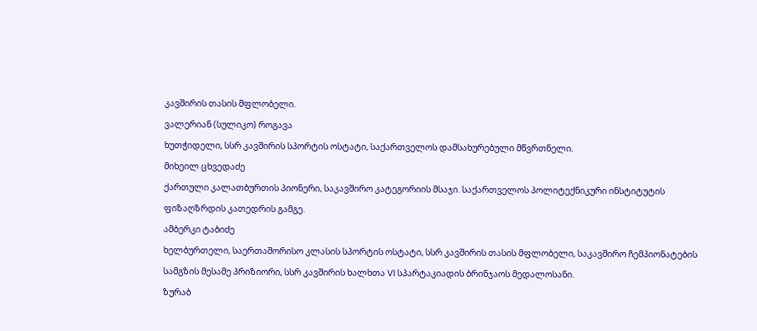კავშირის თასის მფლობელი.
ვალერიან (სულიკო) როგავა
ხუთჭიდელი, სსრ კავშირის სპორტის ოსტატი, საქართველოს დამსახურებული მწვრთნელი.
მიხეილ ცხვედაძე
ქართული კალათბურთის პიონერი, საკავშირო კატეგორიის მსაჯი. საქართველოს პოლიტექნიკური ინსტიტუტის ფიზაღზრდის კათედრის გამგე.
ამბერკი ტაბიძე
ხელბურთელი, საერთაშორისო კლასის სპორტის ოსტატი, სსრ კავშირის თასის მფლობელი, საკავშირო ჩემპიონატების სამგზის მესამე პრიზიორი, სსრ კავშირის ხალხთა VI სპარტაკიადის ბრინჯაოს მედალოსანი.
ზურაბ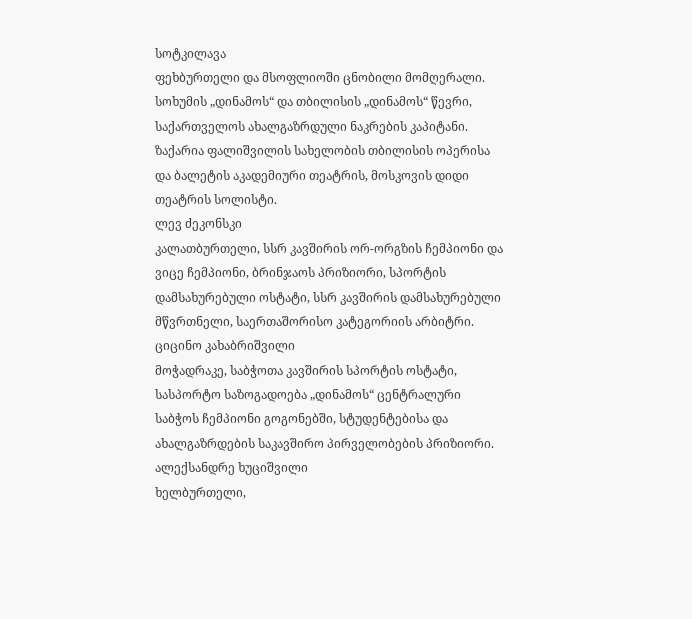სოტკილავა
ფეხბურთელი და მსოფლიოში ცნობილი მომღერალი. სოხუმის „დინამოს“ და თბილისის „დინამოს“ წევრი, საქართველოს ახალგაზრდული ნაკრების კაპიტანი. ზაქარია ფალიშვილის სახელობის თბილისის ოპერისა და ბალეტის აკადემიური თეატრის, მოსკოვის დიდი თეატრის სოლისტი.
ლევ ძეკონსკი
კალათბურთელი, სსრ კავშირის ორ-ორგზის ჩემპიონი და ვიცე ჩემპიონი, ბრინჯაოს პრიზიორი, სპორტის დამსახურებული ოსტატი, სსრ კავშირის დამსახურებული მწვრთნელი, საერთაშორისო კატეგორიის არბიტრი.
ციცინო კახაბრიშვილი
მოჭადრაკე, საბჭოთა კავშირის სპორტის ოსტატი, სასპორტო საზოგადოება „დინამოს“ ცენტრალური საბჭოს ჩემპიონი გოგონებში, სტუდენტებისა და ახალგაზრდების საკავშირო პირველობების პრიზიორი.
ალექსანდრე ხუციშვილი
ხელბურთელი,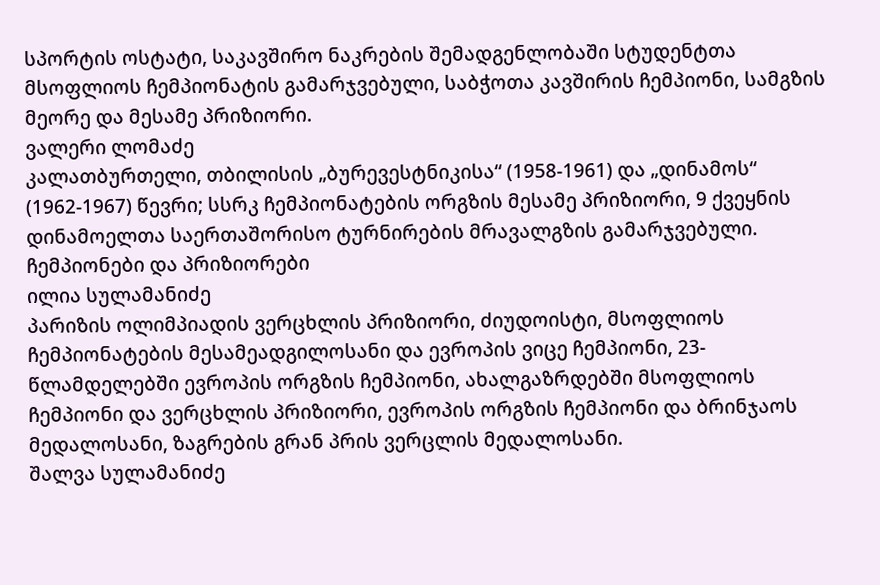სპორტის ოსტატი, საკავშირო ნაკრების შემადგენლობაში სტუდენტთა მსოფლიოს ჩემპიონატის გამარჯვებული, საბჭოთა კავშირის ჩემპიონი, სამგზის მეორე და მესამე პრიზიორი.
ვალერი ლომაძე
კალათბურთელი, თბილისის „ბურევესტნიკისა“ (1958-1961) და „დინამოს“ (1962-1967) წევრი; სსრკ ჩემპიონატების ორგზის მესამე პრიზიორი, 9 ქვეყნის დინამოელთა საერთაშორისო ტურნირების მრავალგზის გამარჯვებული.
ჩემპიონები და პრიზიორები
ილია სულამანიძე
პარიზის ოლიმპიადის ვერცხლის პრიზიორი, ძიუდოისტი, მსოფლიოს ჩემპიონატების მესამეადგილოსანი და ევროპის ვიცე ჩემპიონი, 23-წლამდელებში ევროპის ორგზის ჩემპიონი, ახალგაზრდებში მსოფლიოს ჩემპიონი და ვერცხლის პრიზიორი, ევროპის ორგზის ჩემპიონი და ბრინჯაოს მედალოსანი, ზაგრების გრან პრის ვერცლის მედალოსანი.
შალვა სულამანიძე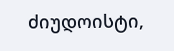ძიუდოისტი,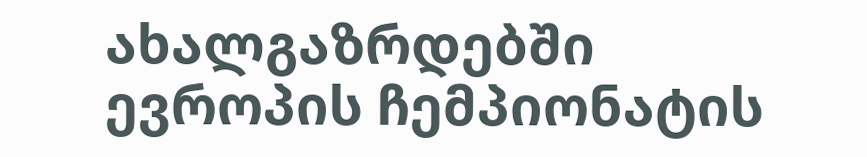ახალგაზრდებში ევროპის ჩემპიონატის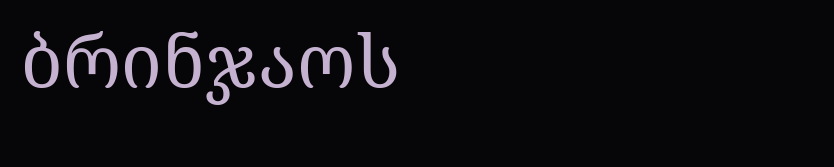ბრინჯაოს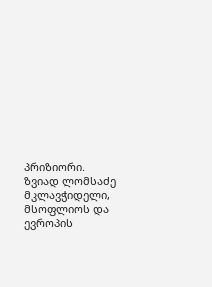პრიზიორი.
ზვიად ლომსაძე
მკლავჭიდელი, მსოფლიოს და ევროპის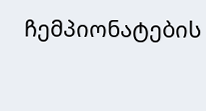ჩემპიონატების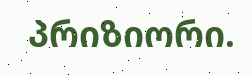პრიზიორი.